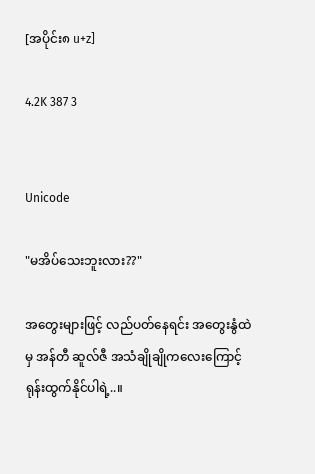[အပိုင်း၈ u+z]

4.2K 387 3


Unicode

"မအိပ်သေးဘူးလား??"

အတွေးများဖြင့် လည်ပတ်နေရင်း အတွေးနွံထဲမှ အန်တီ ဆူလ်ဇီ အသံချိုချိုကလေးကြောင့် ရုန်းထွက်နိုင်ပါရဲ့..။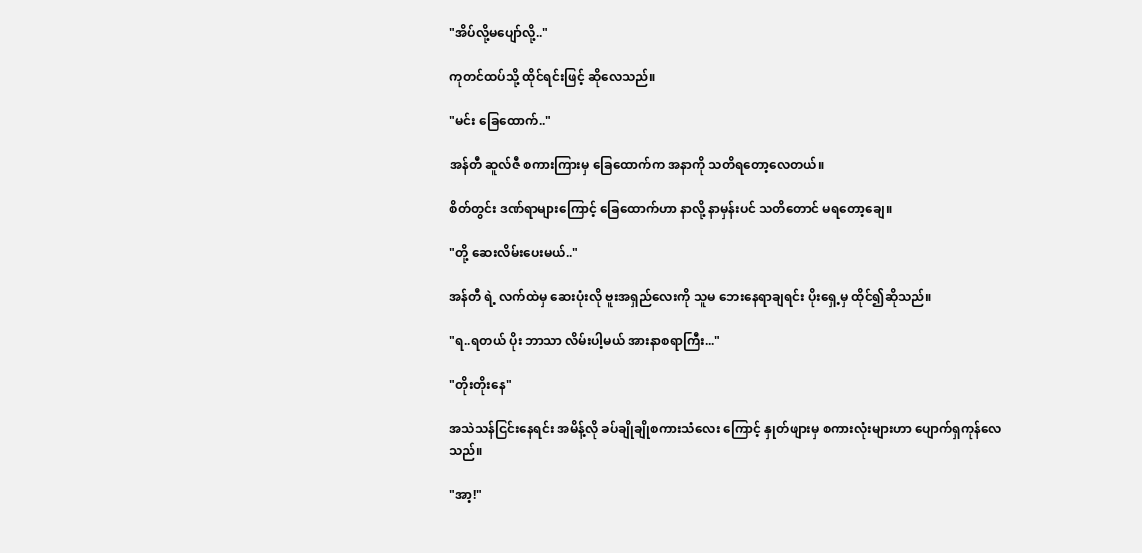"အိပ်လို့မပျော်လို့.."

ကုတင်ထပ်သို့ ထိုင်ရင်းဖြင့် ဆိုလေသည်။

"မင်း ခြေထောက်.."

အန်တီ ဆူလ်ဇီ စကားကြားမှ ခြေထောက်က အနာကို သတိရတော့လေတယ်။

စိတ်တွင်း ဒဏ်ရာများကြောင့် ခြေထောက်ဟာ နာလို့ နာမှန်းပင် သတိတောင် မရတော့ချေ။

"တို့ ဆေးလိမ်းပေးမယ်.."

အန်တီ ရဲ့ လက်ထဲမှ ဆေးပုံးလို ဗူးအရှည်လေးကို သူမ ဘေးနေရာချရင်း ပိုးရှေ့မှ ထိုင်၍ဆိုသည်။

"ရ..ရတယ် ပိုး ဘာသာ လိမ်းပါ့မယ် အားနာစရာကြီး..."

"တိုးတိုးနေ"

အသဲသန်ငြင်းနေရင်း အမိန့်လို ခပ်ချိုချိုစကားသံလေး ကြောင့် နှုတ်ဖျားမှ စကားလုံးများဟာ ပျောက်ရှကုန်လေသည်။

"အာ့!"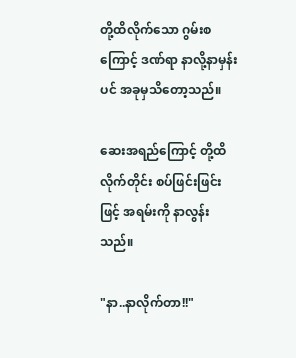တို့ထိလိုက်သော ဂွမ်းစကြောင့် ဒဏ်ရာ နာလို့နာမှန်းပင် အခုမှသိတော့သည်။

ဆေးအရည်ကြောင့် တို့ထိလိုက်တိုင်း စပ်ဖြင်းဖြင်းဖြင့် အရမ်းကို နာလွန်းသည်။

"နာ..နာလိုက်တာ!!"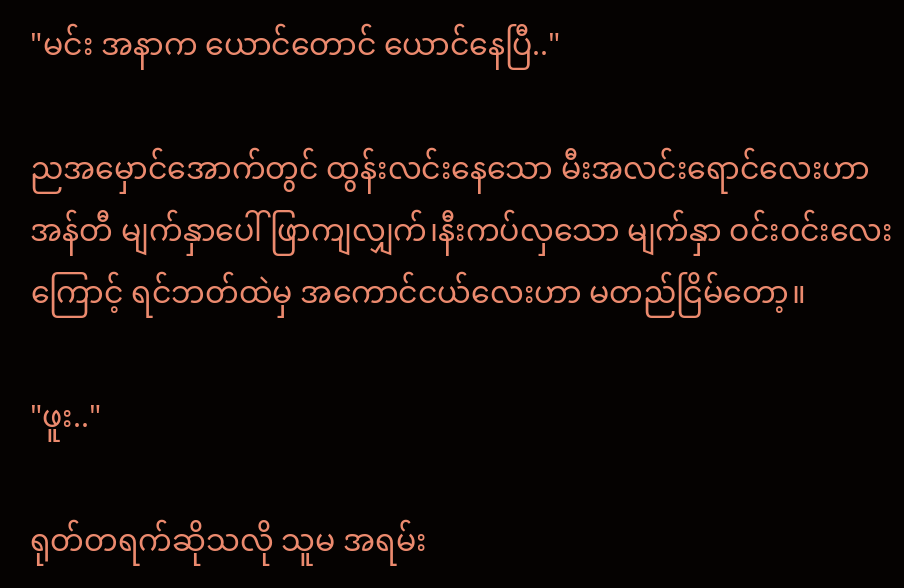"မင်း အနာက ယောင်တောင် ယောင်နေပြီ.."

ညအမှောင်အောက်တွင် ထွန်းလင်းနေသော မီးအလင်းရောင်လေးဟာ အန်တီ မျက်နှာပေါ် ဖြာကျလျှက်၊နီးကပ်လှသော မျက်နှာ ဝင်းဝင်းလေးကြောင့် ရင်ဘတ်ထဲမှ အကောင်ငယ်လေးဟာ မတည်ငြိမ်တော့။

"ဖူး.."

ရုတ်တရက်ဆိုသလို သူမ အရမ်း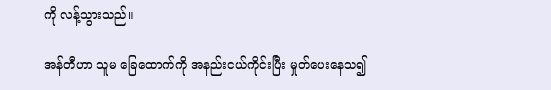ကို လန့်သွားသည်။

အန်တီဟာ သူမ ခြေထောက်ကို အနည်းငယ်ကိုင်းပြီး မှုတ်ပေးနေသ၍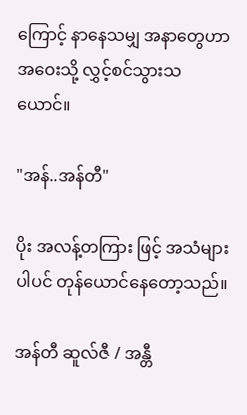ကြောင့် နာနေသမျှ အနာတွေဟာ အဝေးသို့ လွှင့်စင်သွားသယောင်။

"အန်..အန်တီ"

ပိုး အလန့်တကြား ဖြင့် အသံများပါပင် တုန်ယောင်နေတော့သည်။

အန်တီ ဆူလ်ဇီ / အန္တီ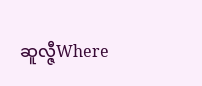ဆူလ္ဇီWhere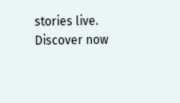stories live. Discover now